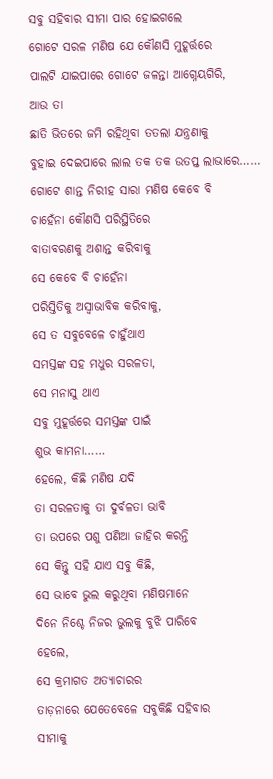ସବୁ ସହିବାର ସୀମା ପାର ହୋଇଗଲେ
ଗୋଟେ ସରଳ ମଣିଷ ଯେ କୌଣସି ମୁହୂର୍ତ୍ତରେ
ପାଲଟି ଯାଇପାରେ ଗୋଟେ ଜଳନ୍ତା ଆଗ୍ନେୟଗିରି,
ଆଉ ତା
ଛାତି ଭିତରେ ଜମି ରହିଥିବା ତତଲା ଯନ୍ତ୍ରଣାକୁ
ବୁହାଇ ଦେଇପାରେ ଲାଲ ତକ ତକ ଉତପ୍ତ ଲାଭାରେ……
ଗୋଟେ ଶାନ୍ତ ନିରୀହ ସାରା ମଣିଷ କେବେ ବି
ଚାହେଁନା କୌଣସି ପରିସ୍ଥିତିରେ
ବାତାବରଣକୁ ଅଶାନ୍ତ କରିବାକୁ
ସେ କେବେ ବି ଚାହେଁନା
ପରିସ୍ତିତିକୁ ଅସ୍ୱାଭାବିକ କରିବାକୁ,
ସେ ତ ସବୁବେଳେ ଚାହୁଁଥାଏ
ସମସ୍ତଙ୍କ ସହ ମଧୁର ସରଳତା,
ସେ ମନାସୁ ଥାଏ
ସବୁ ମୁହୂର୍ତ୍ତରେ ସମସ୍ତଙ୍କ ପାଇଁ
ଶୁଭ କାମନା……
ହେଲେ, କିଛି ମଣିଷ ଯଦି
ତା ସରଳତାକୁ ତା ଦୁର୍ବଳତା ଭାବି
ତା ଉପରେ ପଶୁ ପଣିଆ ଜାହିର କରନ୍ତି
ସେ କିନ୍ତୁ ସହି ଯାଏ ସବୁ କିଛି,
ସେ ଭାବେ ଭୁଲ କରୁଥିବା ମଣିଷମାନେ
ଦିନେ ନିଶ୍ଚେ ନିଜର ଭୁଲକୁ ବୁଝି ପାରିବେ
ହେଲେ,
ସେ କ୍ରମାଗତ ଅତ୍ୟାଚାରର
ତାଡ଼ନାରେ ଯେତେବେଳେ ସବୁକିଛି ସହିବାର
ସୀମାକୁ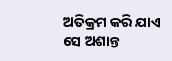ଅତିକ୍ରମ କରି ଯାଏ
ସେ ଅଶାନ୍ତ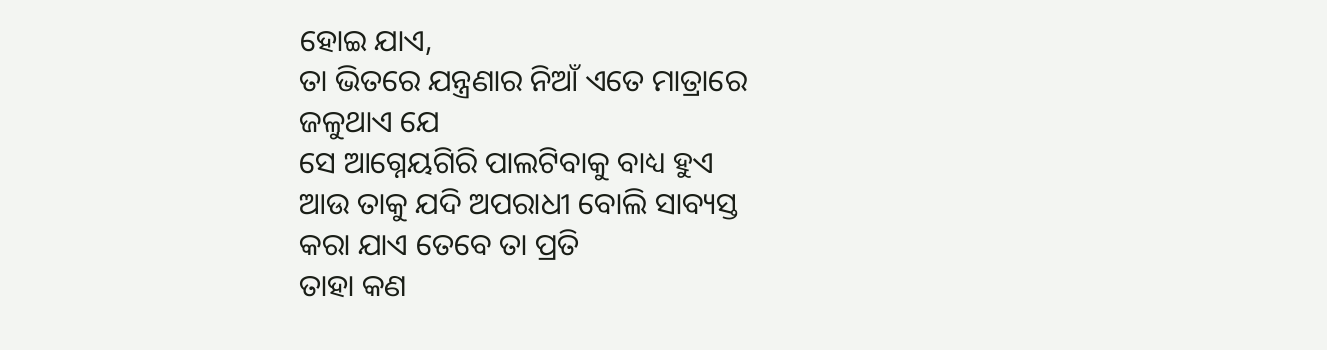ହୋଇ ଯାଏ,
ତା ଭିତରେ ଯନ୍ତ୍ରଣାର ନିଆଁ ଏତେ ମାତ୍ରାରେ
ଜଳୁଥାଏ ଯେ
ସେ ଆଗ୍ନେୟଗିରି ପାଲଟିବାକୁ ବାଧ୍ୟ ହୁଏ
ଆଉ ତାକୁ ଯଦି ଅପରାଧୀ ବୋଲି ସାବ୍ୟସ୍ତ
କରା ଯାଏ ତେବେ ତା ପ୍ରତି
ତାହା କଣ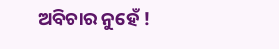ଅବିଚାର ନୁହେଁ !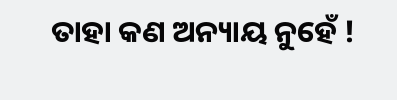ତାହା କଣ ଅନ୍ୟାୟ ନୁହେଁ !